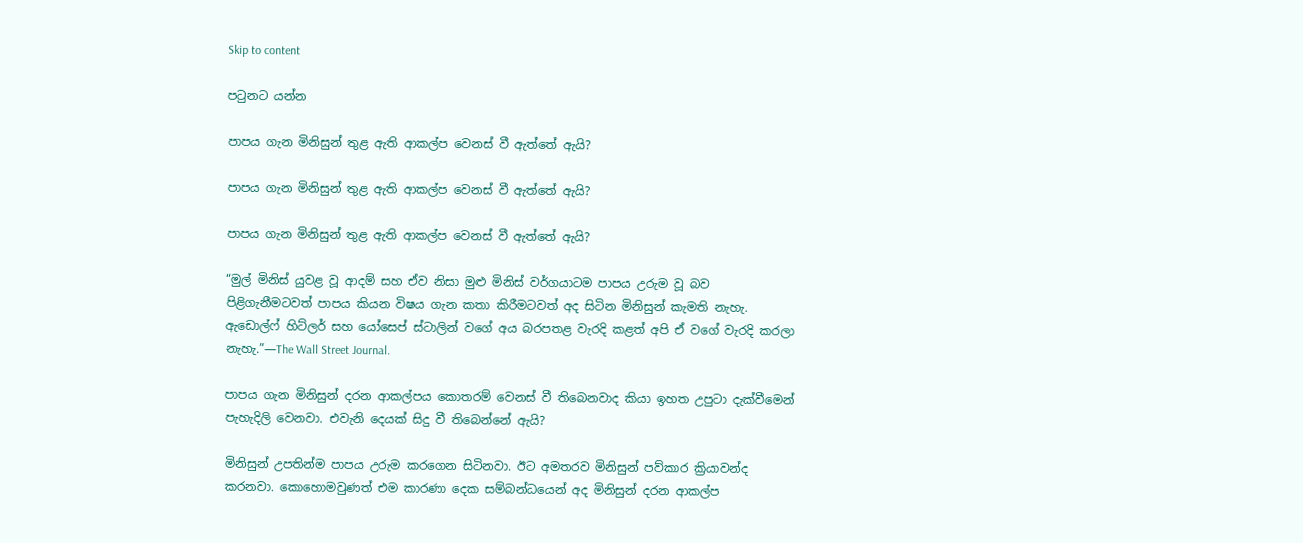Skip to content

පටුනට යන්න

පාපය ගැන මිනිසුන් තුළ ඇති ආකල්ප වෙනස් වී ඇත්තේ ඇයි?

පාපය ගැන මිනිසුන් තුළ ඇති ආකල්ප වෙනස් වී ඇත්තේ ඇයි?

පාපය ගැන මිනිසුන් තුළ ඇති ආකල්ප වෙනස් වී ඇත්තේ ඇයි?

“මුල් මිනිස් යුවළ වූ ආදම් සහ ඒව නිසා මුළු මිනිස් වර්ගයාටම පාපය උරුම වූ බව පිළිගැනීමටවත් පාපය කියන විෂය ගැන කතා කිරීමටවත් අද සිටින මිනිසුන් කැමති නැහැ. ඇඩොල්ෆ් හිට්ලර් සහ යෝසෙප් ස්ටාලින් වගේ අය බරපතළ වැරදි කළත් අපි ඒ වගේ වැරදි කරලා නැහැ.”—The Wall Street Journal.

පාපය ගැන මිනිසුන් දරන ආකල්පය කොතරම් වෙනස් වී තිබෙනවාද කියා ඉහත උපුටා දැක්වීමෙන් පැහැදිලි වෙනවා. එවැනි දෙයක් සිදු වී තිබෙන්නේ ඇයි?

මිනිසුන් උපතින්ම පාපය උරුම කරගෙන සිටිනවා. ඊට අමතරව මිනිසුන් පව්කාර ක්‍රියාවන්ද කරනවා. කොහොමවුණත් එම කාරණා දෙක සම්බන්ධයෙන් අද මිනිසුන් දරන ආකල්ප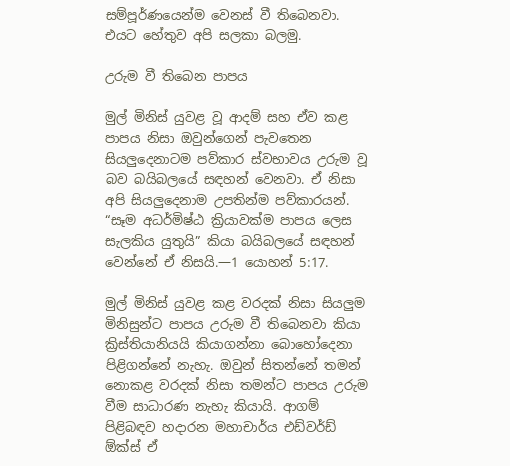සම්පූර්ණයෙන්ම වෙනස් වී තිබෙනවා. එයට හේතුව අපි සලකා බලමු.

උරුම වී තිබෙන පාපය

මුල් මිනිස් යුවළ වූ ආදම් සහ ඒව කළ පාපය නිසා ඔවුන්ගෙන් පැවතෙන සියලුදෙනාටම පව්කාර ස්වභාවය උරුම වූ බව බයිබලයේ සඳහන් වෙනවා. ඒ නිසා අපි සියලුදෙනාම උපතින්ම පව්කාරයන්. “සෑම අධර්මිෂ්ඨ ක්‍රියාවක්ම පාපය ලෙස සැලකිය යුතුයි” කියා බයිබලයේ සඳහන් වෙන්නේ ඒ නිසයි.—1 යොහන් 5:17.

මුල් මිනිස් යුවළ කළ වරදක් නිසා සියලුම මිනිසුන්ට පාපය උරුම වී තිබෙනවා කියා ක්‍රිස්තියානියයි කියාගන්නා බොහෝදෙනා පිළිගන්නේ නැහැ. ඔවුන් සිතන්නේ තමන් නොකළ වරදක් නිසා තමන්ට පාපය උරුම වීම සාධාරණ නැහැ කියායි. ආගම් පිළිබඳව හදාරන මහාචාර්ය එඩ්වර්ඩ් ඕක්ස් ඒ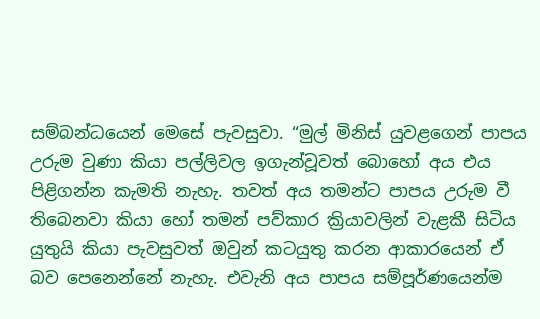සම්බන්ධයෙන් මෙසේ පැවසුවා. “මුල් මිනිස් යුවළගෙන් පාපය උරුම වුණා කියා පල්ලිවල ඉගැන්වූවත් බොහෝ අය එය පිළිගන්න කැමති නැහැ. තවත් අය තමන්ට පාපය උරුම වී තිබෙනවා කියා හෝ තමන් පව්කාර ක්‍රියාවලින් වැළකී සිටිය යුතුයි කියා පැවසුවත් ඔවුන් කටයුතු කරන ආකාරයෙන් ඒ බව පෙනෙන්නේ නැහැ. එවැනි අය පාපය සම්පූර්ණයෙන්ම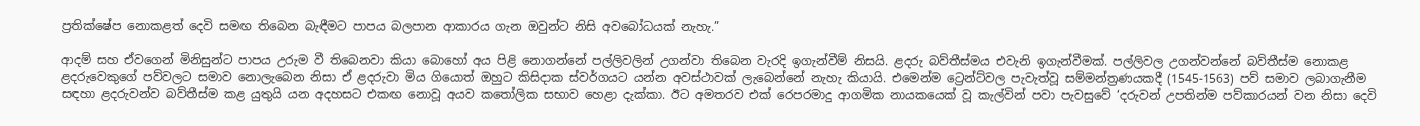ප්‍රතික්ෂේප නොකළත් දෙවි සමඟ තිබෙන බැඳීමට පාපය බලපාන ආකාරය ගැන ඔවුන්ට නිසි අවබෝධයක් නැහැ.”

ආදම් සහ ඒවගෙන් මිනිසුන්ට පාපය උරුම වී තිබෙනවා කියා බොහෝ අය පිළි නොගන්නේ පල්ලිවලින් උගන්වා තිබෙන වැරදි ඉගැන්වීම් නිසයි. ළදරු බව්තීස්මය එවැනි ඉගැන්වීමක්. පල්ලිවල උගන්වන්නේ බව්තීස්ම නොකළ ළදරුවෙකුගේ පව්වලට සමාව නොලැබෙන නිසා ඒ ළදරුවා මිය ගියොත් ඔහුට කිසිදාක ස්වර්ගයට යන්න අවස්ථාවක් ලැබෙන්නේ නැහැ කියායි. එමෙන්ම ට්‍රෙන්ට්වල පැවැත්වූ සම්මන්ත්‍රණයකදී (1545-1563) පව් සමාව ලබාගැනීම සඳහා ළදරුවන්ව බව්තීස්ම කළ යුතුයි යන අදහසට එකඟ නොවූ අයව කතෝලික සභාව හෙළා දැක්කා. ඊට අමතරව එක් රෙපරමාදු ආගමික නායකයෙක් වූ කැල්වින් පවා පැවසුවේ ‘දරුවන් උපතින්ම පව්කාරයන් වන නිසා දෙවි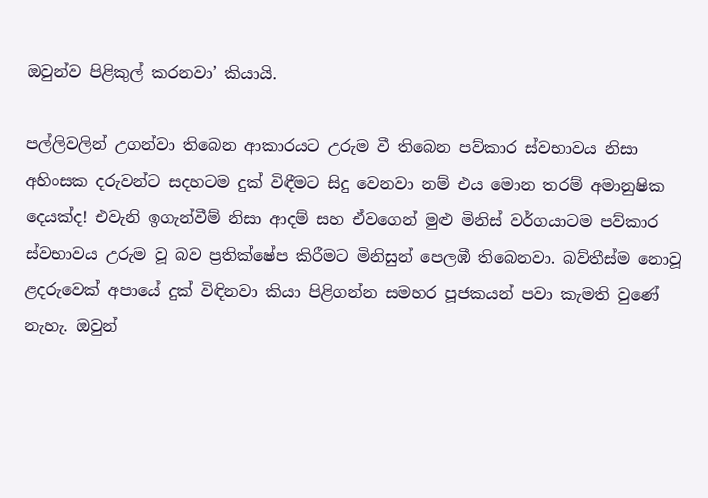ඔවුන්ව පිළිකුල් කරනවා’ කියායි.

පල්ලිවලින් උගන්වා තිබෙන ආකාරයට උරුම වී තිබෙන පව්කාර ස්වභාවය නිසා අහිංසක දරුවන්ට සදහටම දුක් විඳීමට සිදු වෙනවා නම් එය මොන තරම් අමානුෂික දෙයක්ද! එවැනි ඉගැන්වීම් නිසා ආදම් සහ ඒවගෙන් මුළු මිනිස් වර්ගයාටම පව්කාර ස්වභාවය උරුම වූ බව ප්‍රතික්ෂේප කිරීමට මිනිසුන් පෙලඹී තිබෙනවා. බව්තීස්ම නොවූ ළදරුවෙක් අපායේ දුක් විඳිනවා කියා පිළිගන්න සමහර පූජකයන් පවා කැමති වුණේ නැහැ. ඔවුන්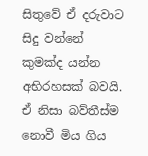සිතුවේ ඒ දරුවාට සිදු වන්නේ කුමක්ද යන්න අභිරහසක් බවයි. ඒ නිසා බව්තීස්ම නොවී මිය ගිය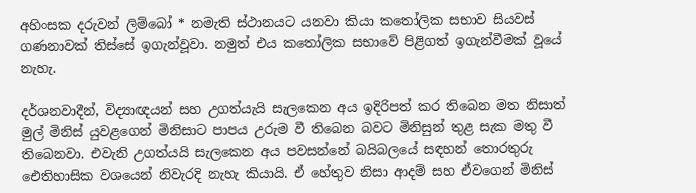අහිංසක දරුවන් ලිම්බෝ * නමැති ස්ථානයට යනවා කියා කතෝලික සභාව සියවස් ගණනාවක් තිස්සේ ඉගැන්වූවා. නමුත් එය කතෝලික සභාවේ පිළිගත් ඉගැන්වීමක් වූයේ නැහැ.

දර්ශනවාදීන්, විද්‍යාඥයන් සහ උගත්යැයි සැලකෙන අය ඉදිරිපත් කර තිබෙන මත නිසාත් මුල් මිනිස් යුවළගෙන් මිනිසාට පාපය උරුම වී තිබෙන බවට මිනිසුන් තුළ සැක මතු වී තිබෙනවා. එවැනි උගත්යයි සැලකෙන අය පවසන්නේ බයිබලයේ සඳහන් තොරතුරු ඓතිහාසික වශයෙන් නිවැරදි නැහැ කියායි. ඒ හේතුව නිසා ආදම් සහ ඒවගෙන් මිනිස්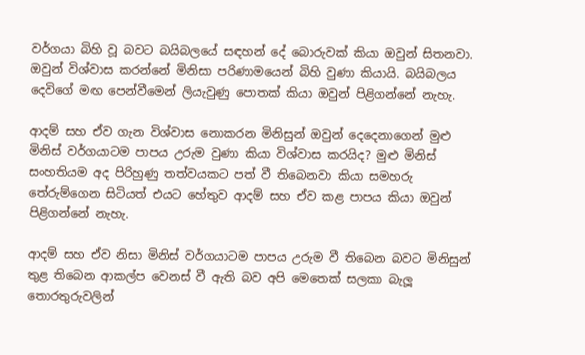වර්ගයා බිහි වූ බවට බයිබලයේ සඳහන් දේ බොරුවක් කියා ඔවුන් සිතනවා. ඔවුන් විශ්වාස කරන්නේ මිනිසා පරිණාමයෙන් බිහි වුණා කියායි. බයිබලය දෙවිගේ මඟ පෙන්වීමෙන් ලියැවුණු පොතක් කියා ඔවුන් පිළිගන්නේ නැහැ.

ආදම් සහ ඒව ගැන විශ්වාස නොකරන මිනිසුන් ඔවුන් දෙදෙනාගෙන් මුළු මිනිස් වර්ගයාටම පාපය උරුම වුණා කියා විශ්වාස කරයිද? මුළු මිනිස් සංහතියම අද පිරිහුණු තත්වයකට පත් වී තිබෙනවා කියා සමහරු තේරුම්ගෙන සිටියත් එයට හේතුව ආදම් සහ ඒව කළ පාපය කියා ඔවුන් පිළිගන්නේ නැහැ.

ආදම් සහ ඒව නිසා මිනිස් වර්ගයාටම පාපය උරුම වී තිබෙන බවට මිනිසුන් තුළ තිබෙන ආකල්ප වෙනස් වී ඇති බව අපි මෙතෙක් සලකා බැලූ තොරතුරුවලින්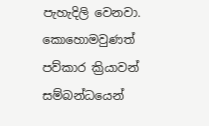පැහැදිලි වෙනවා. කොහොමවුණත් පව්කාර ක්‍රියාවන් සම්බන්ධයෙන්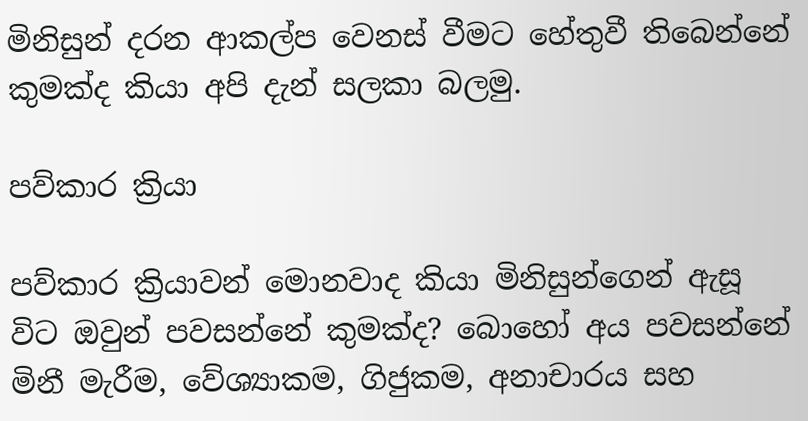මිනිසුන් දරන ආකල්ප වෙනස් වීමට හේතුවී තිබෙන්නේ කුමක්ද කියා අපි දැන් සලකා බලමු.

පව්කාර ක්‍රියා

පව්කාර ක්‍රියාවන් මොනවාද කියා මිනිසුන්ගෙන් ඇසූ විට ඔවුන් පවසන්නේ කුමක්ද? බොහෝ අය පවසන්නේ මිනී මැරීම, වේශ්‍යාකම, ගිජුකම, අනාචාරය සහ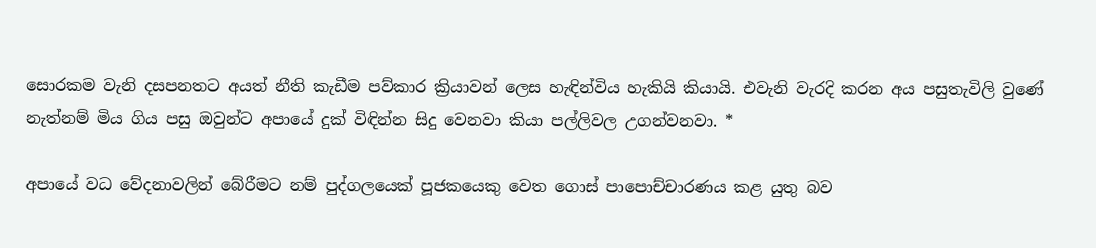සොරකම වැනි දසපනතට අයත් නීති කැඩීම පව්කාර ක්‍රියාවන් ලෙස හැඳින්විය හැකියි කියායි. එවැනි වැරදි කරන අය පසුතැවිලි වුණේ නැත්නම් මිය ගිය පසු ඔවුන්ට අපායේ දුක් විඳින්න සිදු වෙනවා කියා පල්ලිවල උගන්වනවා. *

අපායේ වධ වේදනාවලින් බේරීමට නම් පුද්ගලයෙක් පූජකයෙකු වෙත ගොස් පාපොච්චාරණය කළ යුතු බව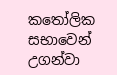කතෝලික සභාවෙන් උගන්වා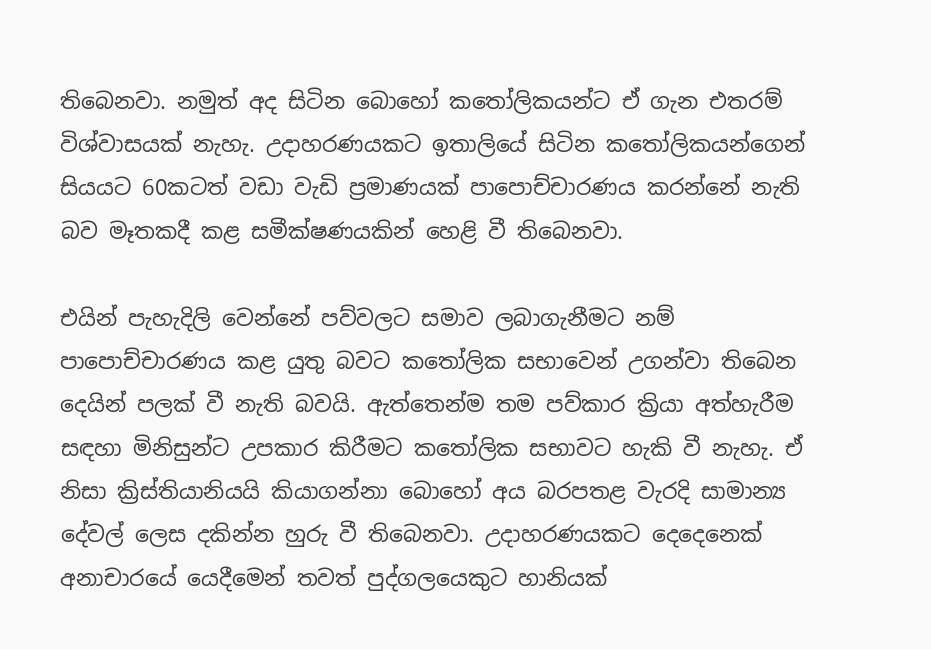තිබෙනවා. නමුත් අද සිටින බොහෝ කතෝලිකයන්ට ඒ ගැන එතරම් විශ්වාසයක් නැහැ. උදාහරණයකට ඉතාලියේ සිටින කතෝලිකයන්ගෙන් සියයට 60කටත් වඩා වැඩි ප්‍රමාණයක් පාපොච්චාරණය කරන්නේ නැති බව මෑතකදී කළ සමීක්ෂණයකින් හෙළි වී තිබෙනවා.

එයින් පැහැදිලි වෙන්නේ පව්වලට සමාව ලබාගැනීමට නම් පාපොච්චාරණය කළ යුතු බවට කතෝලික සභාවෙන් උගන්වා තිබෙන දෙයින් පලක් වී නැති බවයි. ඇත්තෙන්ම තම පව්කාර ක්‍රියා අත්හැරීම සඳහා මිනිසුන්ට උපකාර කිරීමට කතෝලික සභාවට හැකි වී නැහැ. ඒ නිසා ක්‍රිස්තියානියයි කියාගන්නා බොහෝ අය බරපතළ වැරදි සාමාන්‍ය දේවල් ලෙස දකින්න හුරු වී තිබෙනවා. උදාහරණයකට දෙදෙනෙක් අනාචාරයේ යෙදීමෙන් තවත් පුද්ගලයෙකුට හානියක්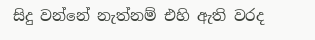සිදු වන්නේ නැත්නම් එහි ඇති වරද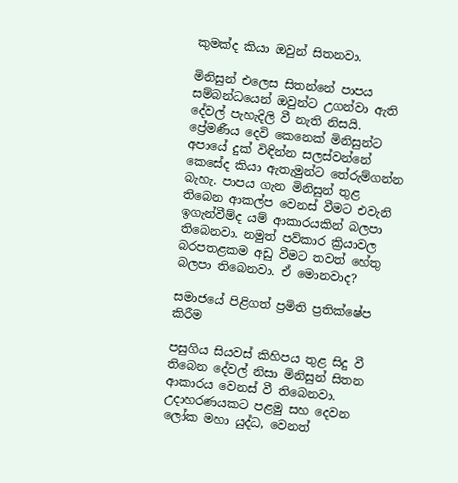කුමක්ද කියා ඔවුන් සිතනවා.

මිනිසුන් එලෙස සිතන්නේ පාපය සම්බන්ධයෙන් ඔවුන්ට උගන්වා ඇති දේවල් පැහැදිලි වී නැති නිසයි. ප්‍රේමණීය දෙවි කෙනෙක් මිනිසුන්ට අපායේ දුක් විඳින්න සලස්වන්නේ කෙසේද කියා ඇතැමුන්ට තේරුම්ගන්න බැහැ. පාපය ගැන මිනිසුන් තුළ තිබෙන ආකල්ප වෙනස් වීමට එවැනි ඉගැන්වීම්ද යම් ආකාරයකින් බලපා තිබෙනවා. නමුත් පව්කාර ක්‍රියාවල බරපතළකම අඩු වීමට තවත් හේතු බලපා තිබෙනවා. ඒ මොනවාද?

සමාජයේ පිළිගත් ප්‍රමිති ප්‍රතික්ෂේප කිරීම

පසුගිය සියවස් කිහිපය තුළ සිදු වී තිබෙන දේවල් නිසා මිනිසුන් සිතන ආකාරය වෙනස් වී තිබෙනවා. උදාහරණයකට පළමු සහ දෙවන ලෝක මහා යුද්ධ, වෙනත්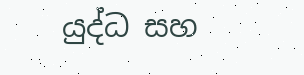යුද්ධ සහ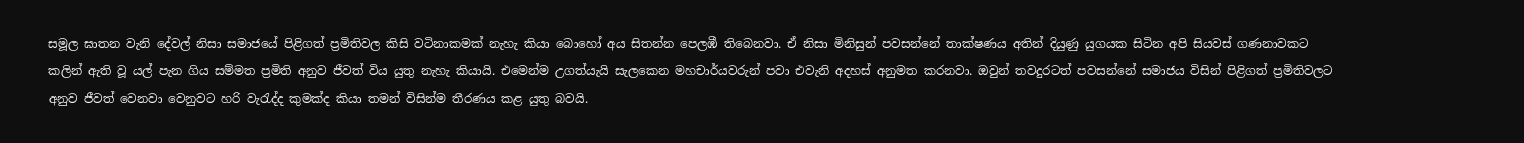සමූල ඝාතන වැනි දේවල් නිසා සමාජයේ පිළිගත් ප්‍රමිතිවල කිසි වටිනාකමක් නැහැ කියා බොහෝ අය සිතන්න පෙලඹී තිබෙනවා. ඒ නිසා මිනිසුන් පවසන්නේ තාක්ෂණය අතින් දියුණු යුගයක සිටින අපි සියවස් ගණනාවකට කලින් ඇති වූ යල් පැන ගිය සම්මත ප්‍රමිති අනුව ජීවත් විය යුතු නැහැ කියායි. එමෙන්ම උගත්යැයි සැලකෙන මහචාර්යවරුන් පවා එවැනි අදහස් අනුමත කරනවා. ඔවුන් තවදුරටත් පවසන්නේ සමාජය විසින් පිළිගත් ප්‍රමිතිවලට අනුව ජීවත් වෙනවා වෙනුවට හරි වැරැද්ද කුමක්ද කියා තමන් විසින්ම තීරණය කළ යුතු බවයි.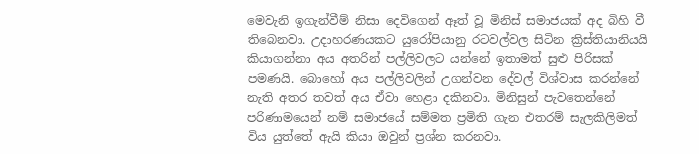මෙවැනි ඉගැන්වීම් නිසා දෙවිගෙන් ඈත් වූ මිනිස් සමාජයක් අද බිහි වී තිබෙනවා. උදාහරණයකට යුරෝපියානු රටවල්වල සිටින ක්‍රිස්තියානියයි කියාගන්නා අය අතරින් පල්ලිවලට යන්නේ ඉතාමත් සුළු පිරිසක් පමණයි. බොහෝ අය පල්ලිවලින් උගන්වන දේවල් විශ්වාස කරන්නේ නැති අතර තවත් අය ඒවා හෙළා දකිනවා. මිනිසුන් පැවතෙන්නේ පරිණාමයෙන් නම් සමාජයේ සම්මත ප්‍රමිති ගැන එතරම් සැලකිලිමත් විය යුත්තේ ඇයි කියා ඔවුන් ප්‍රශ්න කරනවා.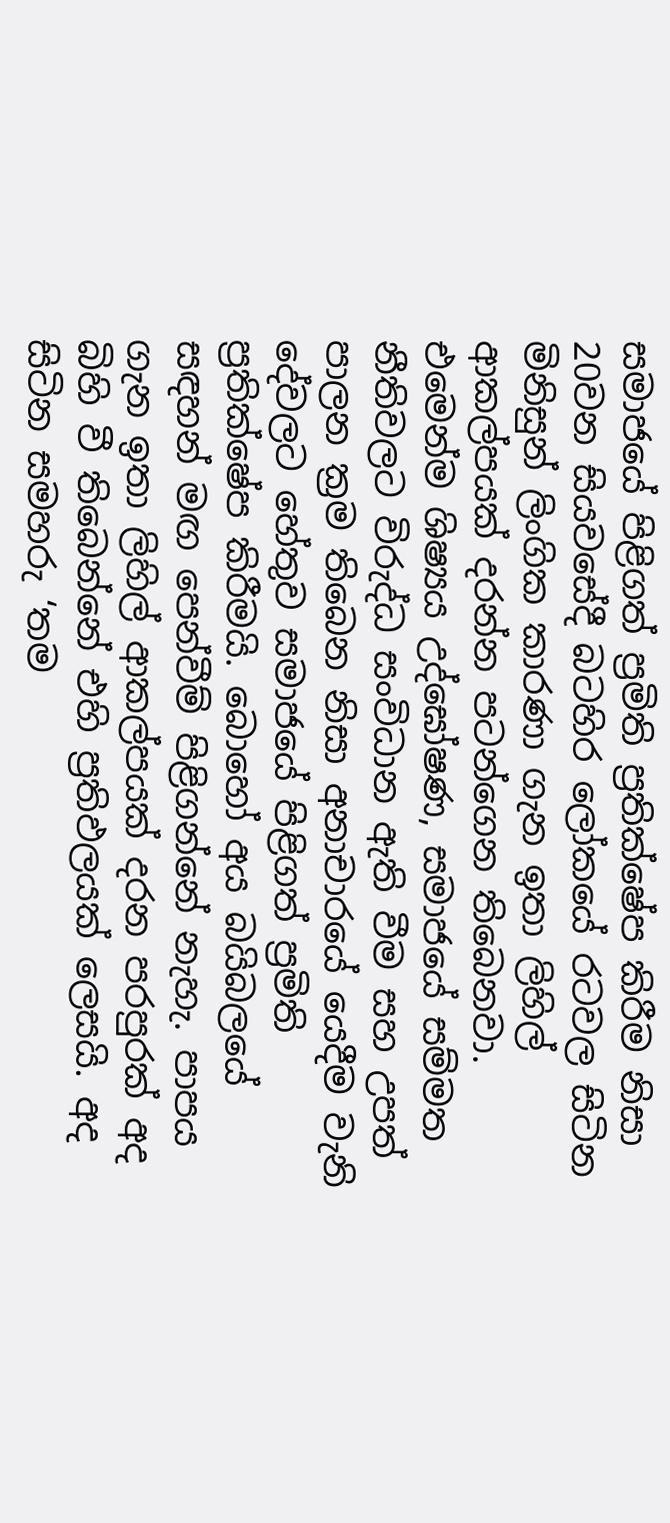සමාජයේ පිළිගත් ප්‍රමිති ප්‍රතික්ෂේප කිරීම නිසා 20වන සියවසේදී බටහිර ලෝකයේ රටවල සිටින මිනිසුන් ලිංගික කාරණා ගැන ඉතා ලිහිල් ආකල්පයක් දරන්න පටන්ගෙන තිබෙනවා. එමෙන්ම ශිෂ්‍යය උද්ඝෝෂණ, සමාජයේ සම්මත නීතිවලට විරුද්ධ සංවිධාන ඇති වීම සහ උපත් පාලන ක්‍රම තිබෙන නිසා අනාචාරයේ යෙදීම වැනි දේවලට හේතුව සමාජයේ පිළිගත් ප්‍රමිති ප්‍රතික්ෂේප කිරීමයි. බොහෝ අය බයිබලයේ සඳහන් මඟ පෙන්වීම් පිළිගන්නේ නැහැ. පාපය ගැන ඉතා ලිහිල් ආකල්පයක් දරන පරපුරක් අද බිහි වී තිබෙන්නේ එහි ප්‍රතිඵලයක් ලෙසයි. අද සිටින සමහරු ‘තම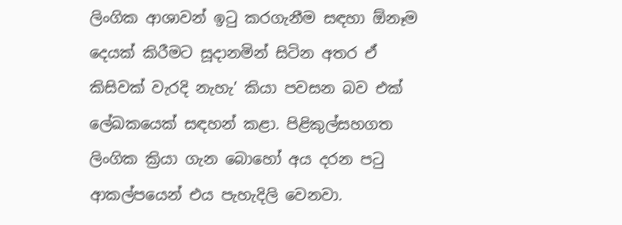ලිංගික ආශාවන් ඉටු කරගැනීම සඳහා ඕනෑම දෙයක් කිරීමට සූදානමින් සිටින අතර ඒ කිසිවක් වැරදි නැහැ’ කියා පවසන බව එක් ලේඛකයෙක් සඳහන් කළා. පිළිකුල්සහගත ලිංගික ක්‍රියා ගැන බොහෝ අය දරන පටු ආකල්පයෙන් එය පැහැදිලි වෙනවා.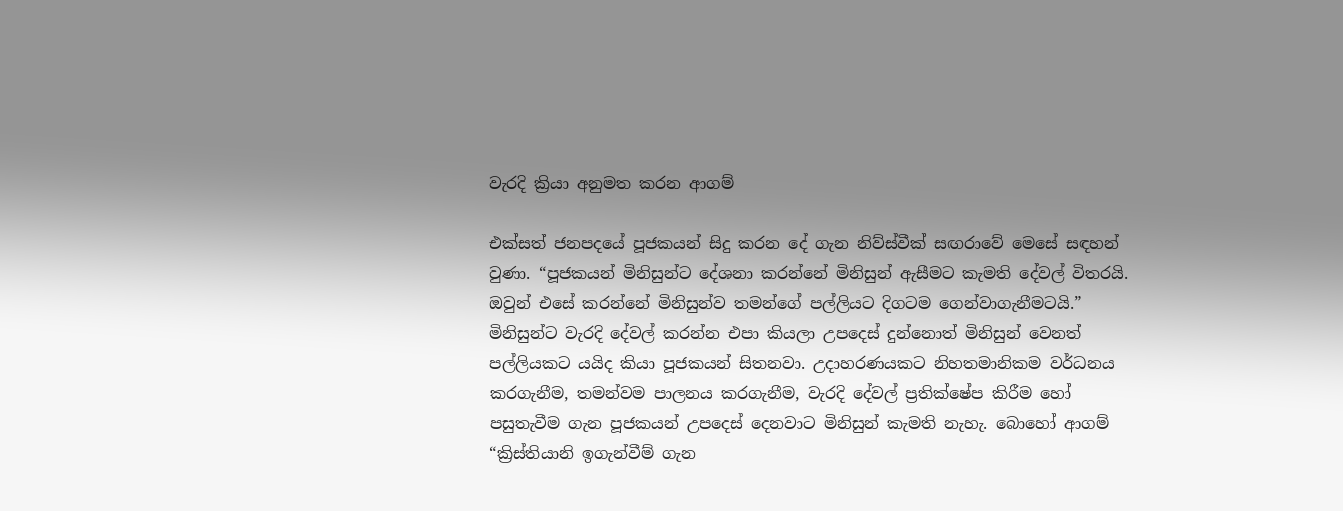වැරදි ක්‍රියා අනුමත කරන ආගම්

එක්සත් ජනපදයේ පූජකයන් සිදු කරන දේ ගැන නිව්ස්වීක් සඟරාවේ මෙසේ සඳහන් වුණා. “පූජකයන් මිනිසුන්ට දේශනා කරන්නේ මිනිසුන් ඇසීමට කැමති දේවල් විතරයි. ඔවුන් එසේ කරන්නේ මිනිසුන්ව තමන්ගේ පල්ලියට දිගටම ගෙන්වාගැනීමටයි.” මිනිසුන්ට වැරදි දේවල් කරන්න එපා කියලා උපදෙස් දුන්නොත් මිනිසුන් වෙනත් පල්ලියකට යයිද කියා පූජකයන් සිතනවා. උදාහරණයකට නිහතමානිකම වර්ධනය කරගැනීම, තමන්වම පාලනය කරගැනීම, වැරදි දේවල් ප්‍රතික්ෂේප කිරීම හෝ පසුතැවීම ගැන පූජකයන් උපදෙස් දෙනවාට මිනිසුන් කැමති නැහැ. බොහෝ ආගම් “ක්‍රිස්තියානි ඉගැන්වීම් ගැන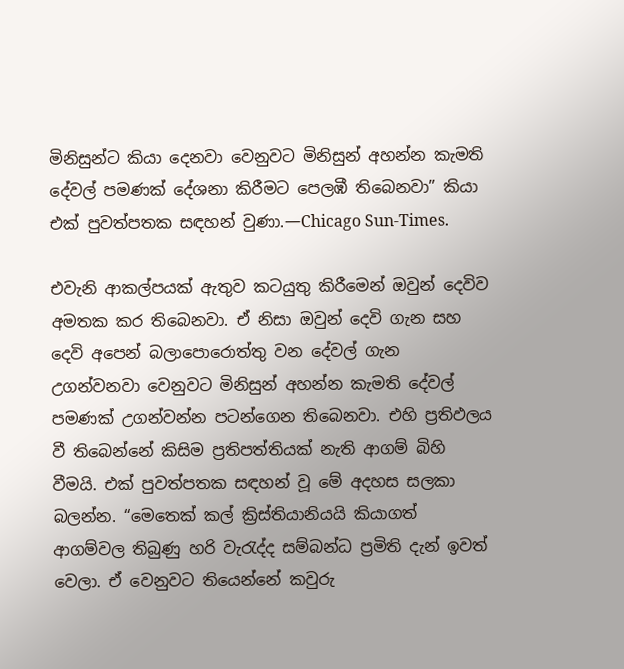මිනිසුන්ට කියා දෙනවා වෙනුවට මිනිසුන් අහන්න කැමති දේවල් පමණක් දේශනා කිරීමට පෙලඹී තිබෙනවා” කියා එක් පුවත්පතක සඳහන් වුණා.—Chicago Sun-Times.

එවැනි ආකල්පයක් ඇතුව කටයුතු කිරීමෙන් ඔවුන් දෙවිව අමතක කර තිබෙනවා. ඒ නිසා ඔවුන් දෙවි ගැන සහ දෙවි අපෙන් බලාපොරොත්තු වන දේවල් ගැන උගන්වනවා වෙනුවට මිනිසුන් අහන්න කැමති දේවල් පමණක් උගන්වන්න පටන්ගෙන තිබෙනවා. එහි ප්‍රතිඵලය වී තිබෙන්නේ කිසිම ප්‍රතිපත්තියක් නැති ආගම් බිහි වීමයි. එක් පුවත්පතක සඳහන් වූ මේ අදහස සලකා බලන්න. “මෙතෙක් කල් ක්‍රිස්තියානියයි කියාගත් ආගම්වල තිබුණු හරි වැරැද්ද සම්බන්ධ ප්‍රමිති දැන් ඉවත් වෙලා. ඒ වෙනුවට තියෙන්නේ කවුරු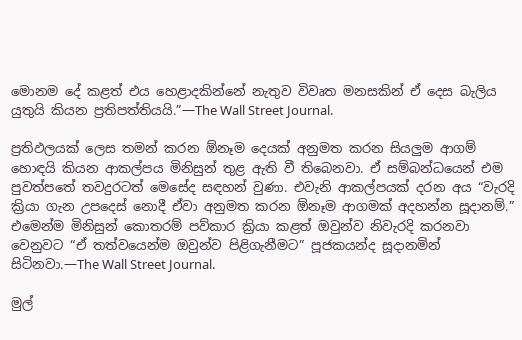මොනම දේ කළත් එය හෙළාදකින්නේ නැතුව විවෘත මනසකින් ඒ දෙස බැලිය යුතුයි කියන ප්‍රතිපත්තියයි.”—The Wall Street Journal.

ප්‍රතිඵලයක් ලෙස තමන් කරන ඕනෑම දෙයක් අනුමත කරන සියලුම ආගම් හොඳයි කියන ආකල්පය මිනිසුන් තුළ ඇති වී තිබෙනවා. ඒ සම්බන්ධයෙන් එම පුවත්පතේ තවදුරටත් මෙසේද සඳහන් වුණා. එවැනි ආකල්පයක් දරන අය “වැරදි ක්‍රියා ගැන උපදෙස් නොදී ඒවා අනුමත කරන ඕනෑම ආගමක් අදහන්න සූදානම්.” එමෙන්ම මිනිසුන් කොතරම් පව්කාර ක්‍රියා කළත් ඔවුන්ව නිවැරදි කරනවා වෙනුවට “ඒ තත්වයෙන්ම ඔවුන්ව පිළිගැනීමට” පූජකයන්ද සූදානමින් සිටිනවා.—The Wall Street Journal.

මුල්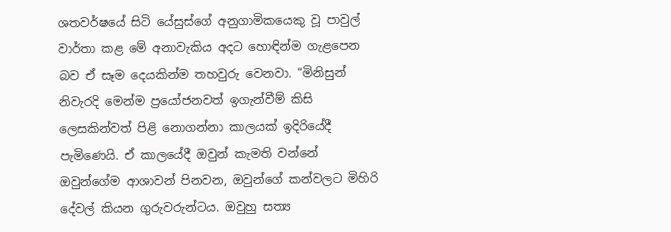ශතවර්ෂයේ සිටි යේසුස්ගේ අනුගාමිකයෙකු වූ පාවුල් වාර්තා කළ මේ අනාවැකිය අදට හොඳින්ම ගැළපෙන බව ඒ සෑම දෙයකින්ම තහවුරු වෙනවා. “මිනිසුන් නිවැරදි මෙන්ම ප්‍රයෝජනවත් ඉගැන්වීම් කිසි ලෙසකින්වත් පිළි නොගන්නා කාලයක් ඉදිරියේදී පැමිණෙයි. ඒ කාලයේදී ඔවුන් කැමති වන්නේ ඔවුන්ගේම ආශාවන් පිනවන, ඔවුන්ගේ කන්වලට මිහිරි දේවල් කියන ගුරුවරුන්ටය. ඔවුහු සත්‍ය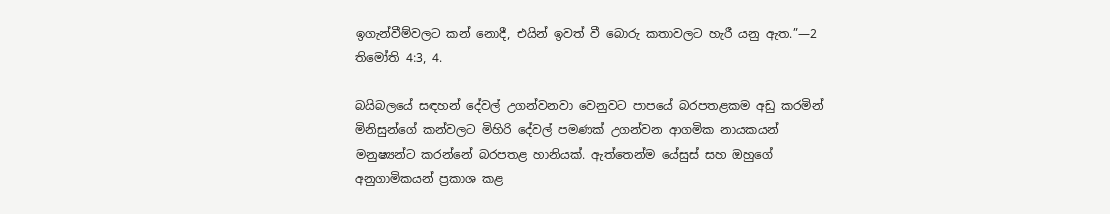ඉගැන්වීම්වලට කන් නොදී, එයින් ඉවත් වී බොරු කතාවලට හැරී යනු ඇත.”—2 තිමෝති 4:3, 4.

බයිබලයේ සඳහන් දේවල් උගන්වනවා වෙනුවට පාපයේ බරපතළකම අඩු කරමින් මිනිසුන්ගේ කන්වලට මිහිරි දේවල් පමණක් උගන්වන ආගමික නායකයන් මනුෂ්‍යන්ට කරන්නේ බරපතළ හානියක්. ඇත්තෙන්ම යේසුස් සහ ඔහුගේ අනුගාමිකයන් ප්‍රකාශ කළ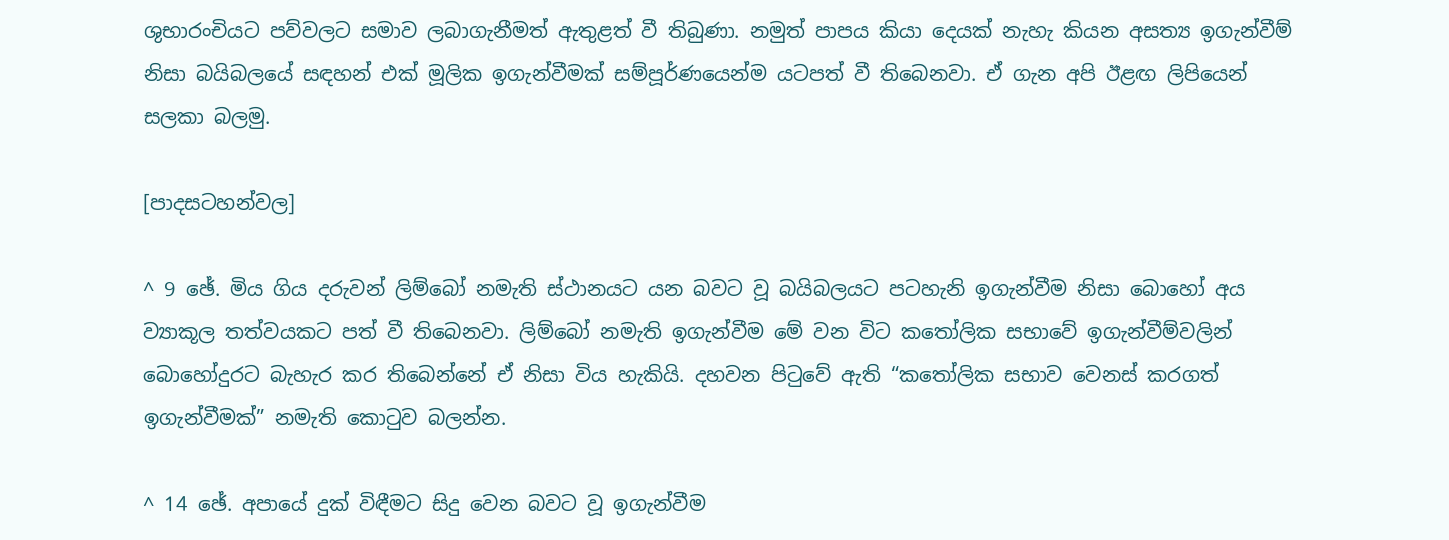ශුභාරංචියට පව්වලට සමාව ලබාගැනීමත් ඇතුළත් වී තිබුණා. නමුත් පාපය කියා දෙයක් නැහැ කියන අසත්‍ය ඉගැන්වීම් නිසා බයිබලයේ සඳහන් එක් මූලික ඉගැන්වීමක් සම්පූර්ණයෙන්ම යටපත් වී තිබෙනවා. ඒ ගැන අපි ඊළඟ ලිපියෙන් සලකා බලමු.

[පාදසටහන්වල]

^ 9 ඡේ. මිය ගිය දරුවන් ලිම්බෝ නමැති ස්ථානයට යන බවට වූ බයිබලයට පටහැනි ඉගැන්වීම නිසා බොහෝ අය ව්‍යාකූල තත්වයකට පත් වී තිබෙනවා. ලිම්බෝ නමැති ඉගැන්වීම මේ වන විට කතෝලික සභාවේ ඉගැන්වීම්වලින් බොහෝදුරට බැහැර කර තිබෙන්නේ ඒ නිසා විය හැකියි. දහවන පිටුවේ ඇති “කතෝලික සභාව වෙනස් කරගත් ඉගැන්වීමක්” නමැති කොටුව බලන්න.

^ 14 ඡේ. අපායේ දුක් විඳීමට සිදු වෙන බවට වූ ඉගැන්වීම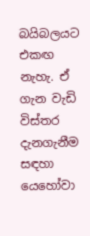බයිබලයට එකඟ නැහැ. ඒ ගැන වැඩි විස්තර දැනගැනීම සඳහා යෙහෝවා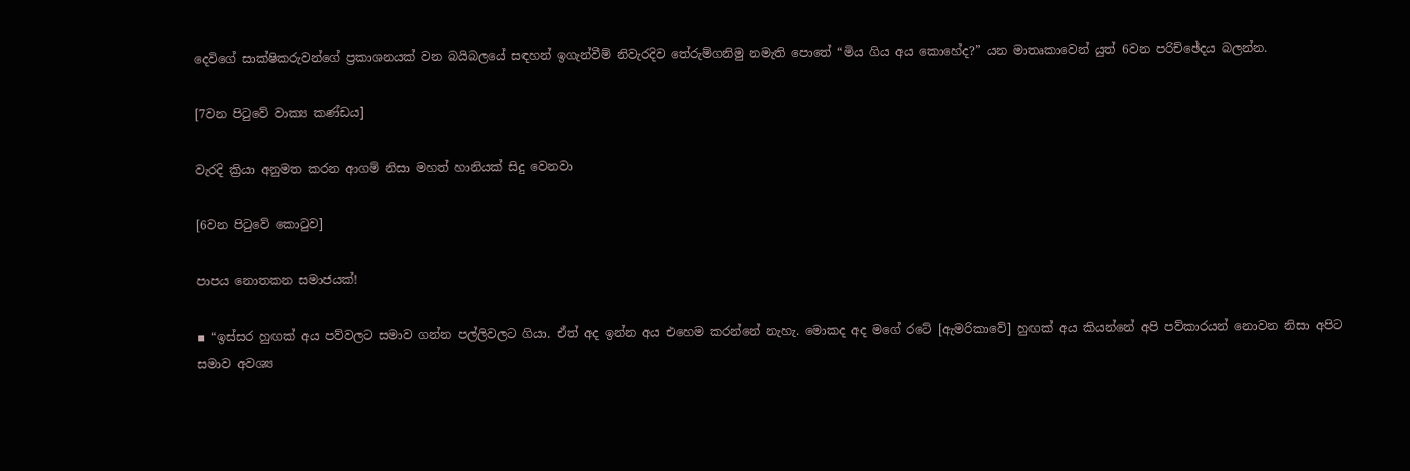දෙවිගේ සාක්ෂිකරුවන්ගේ ප්‍රකාශනයක් වන බයිබලයේ සඳහන් ඉගැන්වීම් නිවැරදිව තේරුම්ගනිමු නමැති පොතේ “මිය ගිය අය කොහේද?” යන මාතෘකාවෙන් යුත් 6වන පරිච්ඡේදය බලන්න.

[7වන පිටුවේ වාක්‍ය කණ්ඩය]

වැරදි ක්‍රියා අනුමත කරන ආගම් නිසා මහත් හානියක් සිදු වෙනවා

[6වන පිටුවේ කොටුව]

පාපය නොතකන සමාජයක්!

▪ “ඉස්සර හුඟක් අය පව්වලට සමාව ගන්න පල්ලිවලට ගියා. ඒත් අද ඉන්න අය එහෙම කරන්නේ නැහැ. මොකද අද මගේ රටේ [ඇමරිකාවේ] හුඟක් අය කියන්නේ අපි පව්කාරයන් නොවන නිසා අපිට සමාව අවශ්‍ය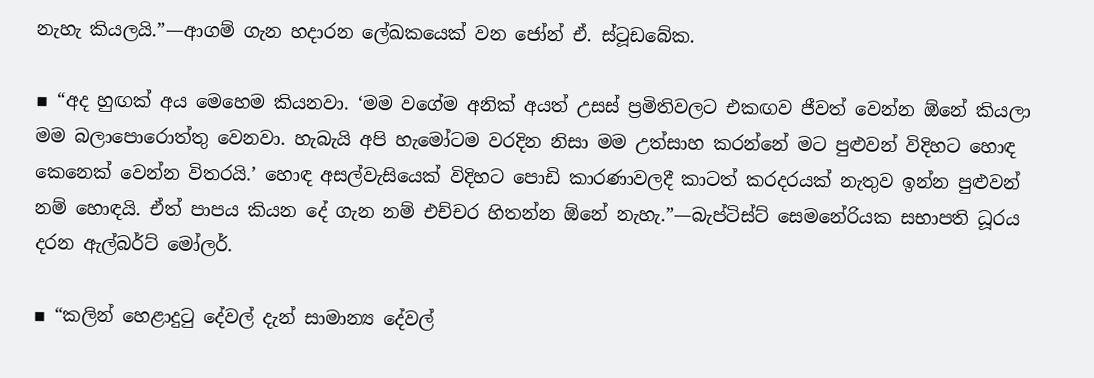නැහැ කියලයි.”—ආගම් ගැන හදාරන ලේඛකයෙක් වන ජෝන් ඒ. ස්ටූඩබේක.

▪ “අද හුඟක් අය මෙහෙම කියනවා. ‘මම වගේම අනික් අයත් උසස් ප්‍රමිතිවලට එකඟව ජීවත් වෙන්න ඕනේ කියලා මම බලාපොරොත්තු වෙනවා. හැබැයි අපි හැමෝටම වරදින නිසා මම උත්සාහ කරන්නේ මට පුළුවන් විදිහට හොඳ කෙනෙක් වෙන්න විතරයි.’ හොඳ අසල්වැසියෙක් විදිහට පොඩි කාරණාවලදී කාටත් කරදරයක් නැතුව ඉන්න පුළුවන් නම් හොඳයි. ඒත් පාපය කියන දේ ගැන නම් එච්චර හිතන්න ඕනේ නැහැ.”—බැප්ටිස්ට් සෙමනේරියක සභාපති ධූරය දරන ඇල්බර්ට් මෝලර්.

▪ “කලින් හෙළාදුටු දේවල් දැන් සාමාන්‍ය දේවල්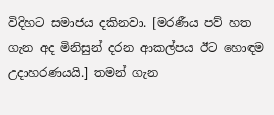විදිහට සමාජය දකිනවා. [මරණීය පව් හත ගැන අද මිනිසුන් දරන ආකල්පය ඊට හොඳම උදාහරණයයි.] තමන් ගැන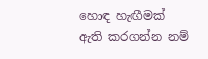හොඳ හැඟීමක් ඇති කරගන්න නම්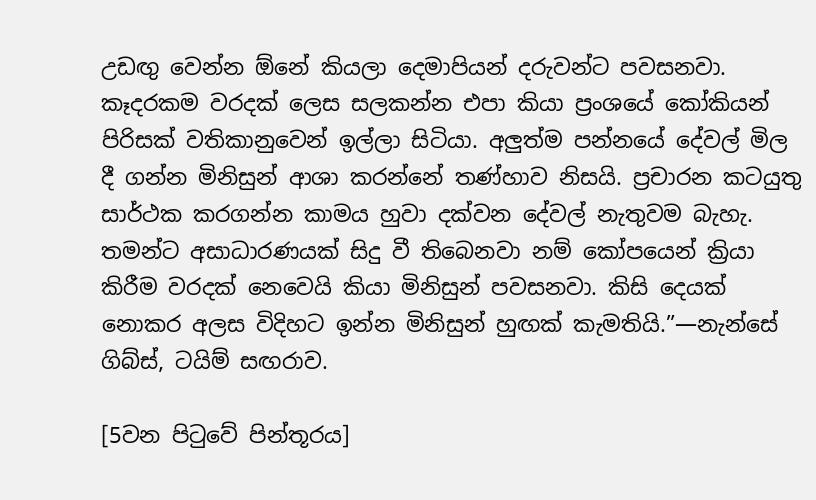උඩඟු වෙන්න ඕනේ කියලා දෙමාපියන් දරුවන්ට පවසනවා. කෑදරකම වරදක් ලෙස සලකන්න එපා කියා ප්‍රංශයේ කෝකියන් පිරිසක් වතිකානුවෙන් ඉල්ලා සිටියා. අලුත්ම පන්නයේ දේවල් මිල දී ගන්න මිනිසුන් ආශා කරන්නේ තණ්හාව නිසයි. ප්‍රචාරන කටයුතු සාර්ථක කරගන්න කාමය හුවා දක්වන දේවල් නැතුවම බැහැ. තමන්ට අසාධාරණයක් සිදු වී තිබෙනවා නම් කෝපයෙන් ක්‍රියා කිරීම වරදක් නෙවෙයි කියා මිනිසුන් පවසනවා. කිසි දෙයක් නොකර අලස විදිහට ඉන්න මිනිසුන් හුඟක් කැමතියි.”—නැන්සේ ගිබ්ස්, ටයිම් සඟරාව.

[5වන පිටුවේ පින්තූරය]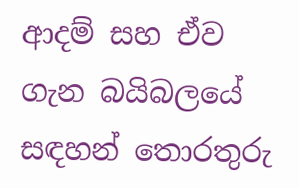ආදම් සහ ඒව ගැන බයිබලයේ සඳහන් තොරතුරු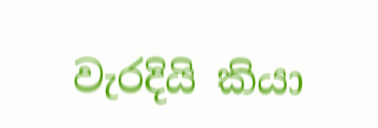වැරදියි කියා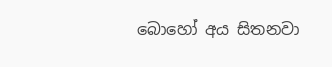බොහෝ අය සිතනවා